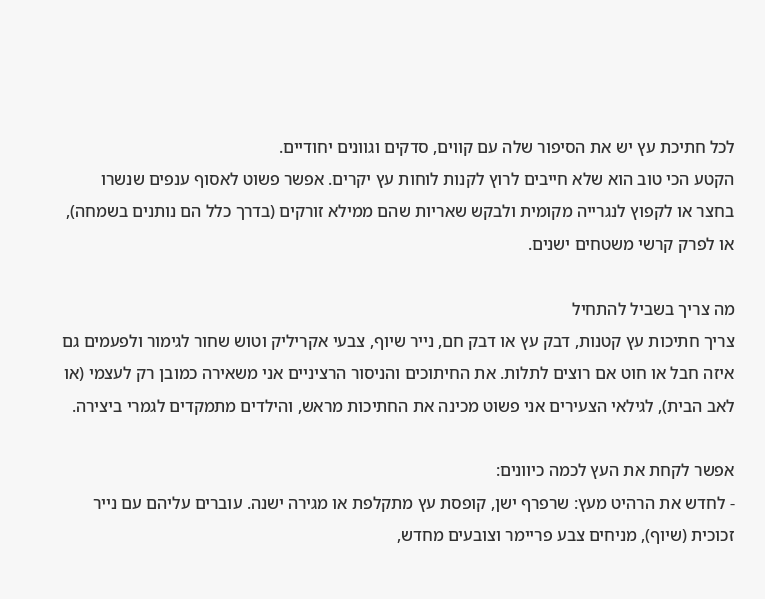לכל חתיכת עץ יש את הסיפור שלה עם קווים, סדקים וגוונים יחודיים.
הקטע הכי טוב הוא שלא חייבים לרוץ לקנות לוחות עץ יקרים. אפשר פשוט לאסוף ענפים שנשרו בחצר או לקפוץ לנגרייה מקומית ולבקש שאריות שהם ממילא זורקים (בדרך כלל הם נותנים בשמחה), או לפרק קרשי משטחים ישנים.

מה צריך בשביל להתחיל
צריך חתיכות עץ קטנות, דבק עץ או דבק חם, נייר שיוף, צבעי אקריליק וטוש שחור לגימור ולפעמים גם איזה חבל או חוט אם רוצים לתלות. את החיתוכים והניסור הרציניים אני משאירה כמובן רק לעצמי (או לאב הבית), לגילאי הצעירים אני פשוט מכינה את החתיכות מראש, והילדים מתמקדים לגמרי ביצירה.

אפשר לקחת את העץ לכמה כיוונים:
- לחדש את הרהיט מעץ: שרפרף ישן, קופסת עץ מתקלפת או מגירה ישנה. עוברים עליהם עם נייר זכוכית (שיוף), מניחים צבע פריימר וצובעים מחדש,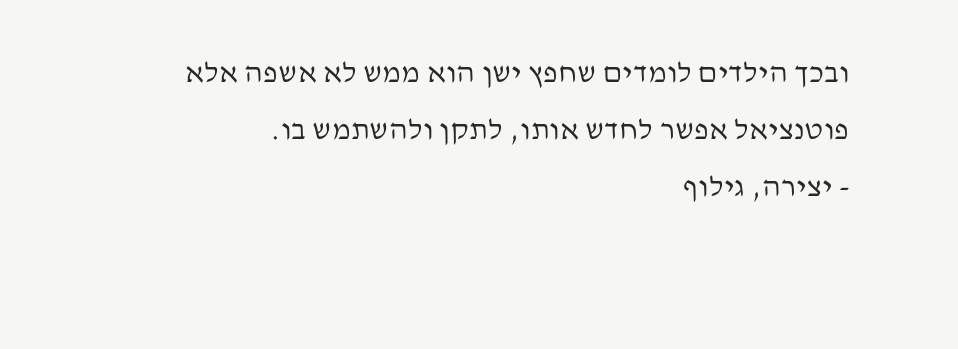ובכך הילדים לומדים שחפץ ישן הוא ממש לא אשפה אלא פוטנציאל אפשר לחדש אותו, לתקן ולהשתמש בו.
- יצירה, גילוף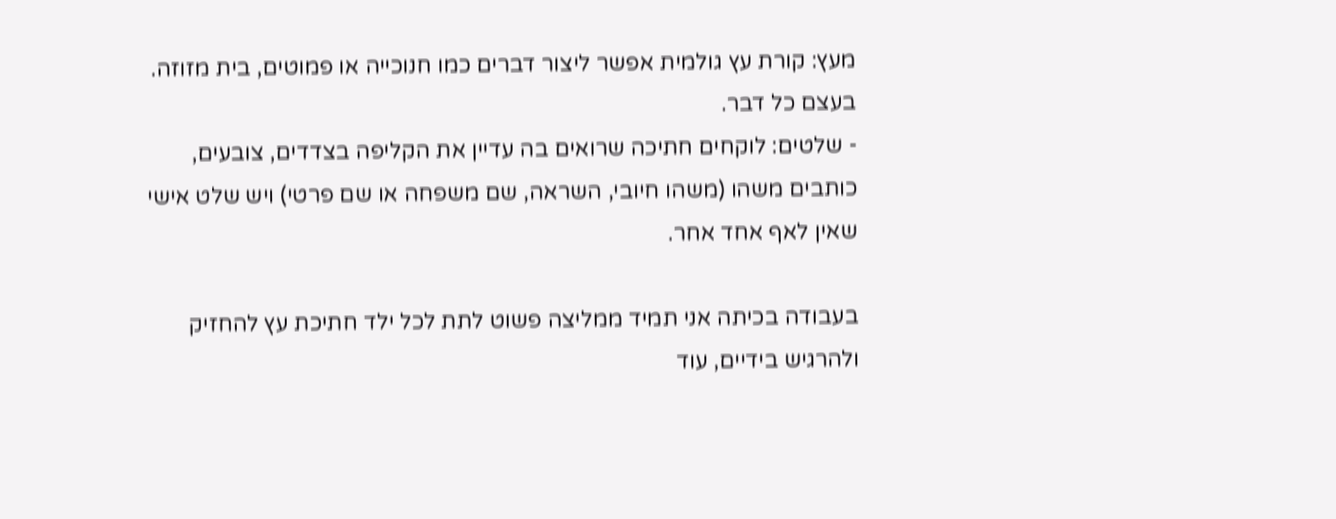מעץ: קורת עץ גולמית אפשר ליצור דברים כמו חנוכייה או פמוטים, בית מזוזה. בעצם כל דבר.
- שלטים: לוקחים חתיכה שרואים בה עדיין את הקליפה בצדדים, צובעים, כותבים משהו (משהו חיובי, השראה, שם משפחה או שם פרטי) ויש שלט אישי שאין לאף אחד אחר.

בעבודה בכיתה אני תמיד ממליצה פשוט לתת לכל ילד חתיכת עץ להחזיק ולהרגיש בידיים, עוד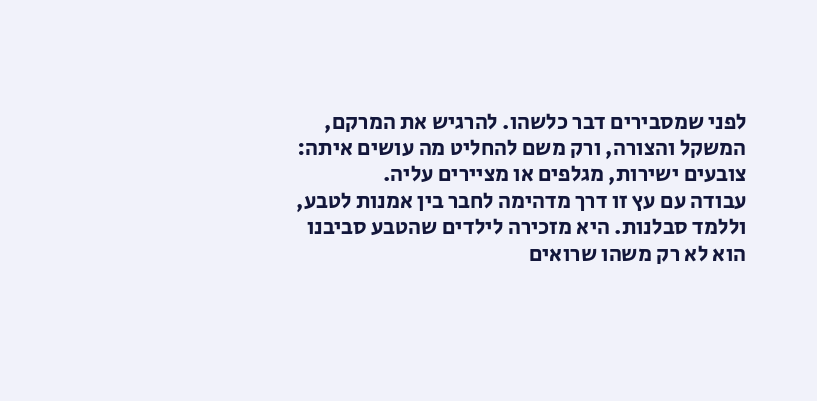לפני שמסבירים דבר כלשהו. להרגיש את המרקם, המשקל והצורה, ורק משם להחליט מה עושים איתה: צובעים ישירות, מגלפים או מציירים עליה.
עבודה עם עץ זו דרך מדהימה לחבר בין אמנות לטבע, וללמד סבלנות. היא מזכירה לילדים שהטבע סביבנו הוא לא רק משהו שרואים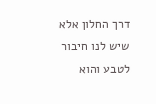דרך החלון אלא שיש לנו חיבור לטבע והוא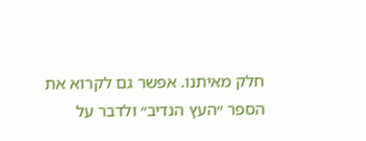חלק מאיתנו. אפשר גם לקרוא את הספר ״העץ הנדיב״ ולדבר על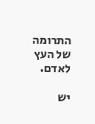התרומה של העץ לאדם.

יש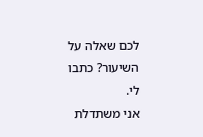לכם שאלה על השיעור? כתבו לי.
אני משתדלת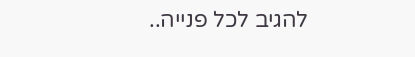להגיב לכל פנייה..